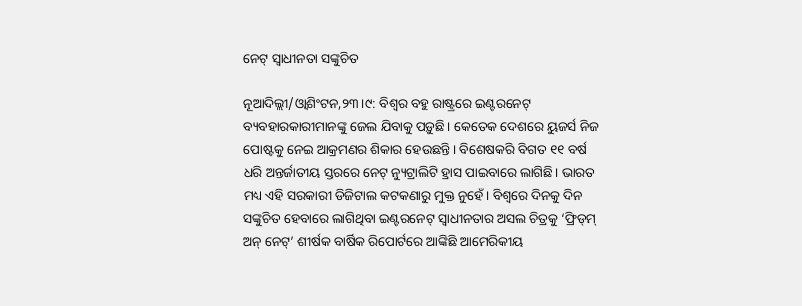ନେଟ୍‌ ସ୍ବାଧୀନତା ସଙ୍କୁଚିତ

ନୂଆଦିଲ୍ଲୀ/ଓ୍ବାଶିଂଟନ,୨୩।୯: ବିଶ୍ୱର ବହୁ ରାଷ୍ଟ୍ରରେ ଇଣ୍ଟରନେଟ୍‌ ବ୍ୟବହାରକାରୀମାନଙ୍କୁ ଜେଲ ଯିବାକୁ ପଡ଼ୁଛି। କେତେକ ଦେଶରେ ୟୁଜର୍ସ ନିଜ ପୋଷ୍ଟକୁ ନେଇ ଆକ୍ରମଣର ଶିକାର ହେଉଛନ୍ତି। ବିଶେଷକରି ବିଗତ ୧୧ ବର୍ଷ ଧରି ଅନ୍ତର୍ଜାତୀୟ ସ୍ତରରେ ନେଟ୍‌ ନ୍ୟୁଟ୍ରାଲିଟି ହ୍ରାସ ପାଇବାରେ ଲାଗିଛି। ଭାରତ ମଧ୍ୟ ଏହି ସରକାରୀ ଡିଜିଟାଲ କଟକଣାରୁ ମୁକ୍ତ ନୁହେଁ। ବିଶ୍ୱରେ ଦିନକୁ ଦିନ ସଙ୍କୁଚିତ ହେବାରେ ଲାଗିଥିବା ଇଣ୍ଟରନେଟ୍‌ ସ୍ବାଧୀନତାର ଅସଲ ଚିତ୍ରକୁ ‘ଫ୍ରିଡ୍‌ମ୍‌ ଅନ୍‌ ନେଟ୍‌’ ଶୀର୍ଷକ ବାର୍ଷିକ ରିପୋର୍ଟରେ ଆଙ୍କିଛି ଆମେରିକୀୟ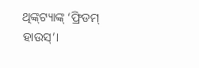ଥିଙ୍କ୍‌ଟ୍ୟାଙ୍କ୍‌ ‘ଫ୍ରିଡମ୍‌ ହାଉସ୍‌’।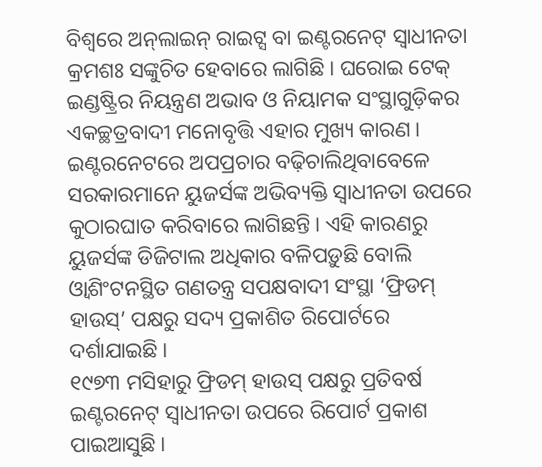ବିଶ୍ୱରେ ଅନ୍‌ଲାଇନ୍‌ ରାଇଟ୍ସ ବା ଇଣ୍ଟରନେଟ୍‌ ସ୍ବାଧୀନତା କ୍ରମଶଃ ସଙ୍କୁଚିତ ହେବାରେ ଲାଗିଛି। ଘରୋଇ ଟେକ୍‌ ଇଣ୍ଡଷ୍ଟ୍ରିର ନିୟନ୍ତ୍ରଣ ଅଭାବ ଓ ନିୟାମକ ସଂସ୍ଥାଗୁଡ଼ିକର ଏକଚ୍ଛତ୍ରବାଦୀ ମନୋବୃତ୍ତି ଏହାର ମୁଖ୍ୟ କାରଣ। ଇଣ୍ଟରନେଟରେ ଅପପ୍ରଚାର ବଢ଼ିଚାଲିଥିବାବେଳେ ସରକାରମାନେ ୟୁଜର୍ସଙ୍କ ଅଭିବ୍ୟକ୍ତି ସ୍ବାଧୀନତା ଉପରେ କୁଠାରଘାତ କରିବାରେ ଲାଗିଛନ୍ତି। ଏହି କାରଣରୁ ୟୁଜର୍ସଙ୍କ ଡିଜିଟାଲ ଅଧିକାର ବଳିପଡ଼ୁଛି ବୋଲି ଓ୍ବାଶିଂଟନସ୍ଥିତ ଗଣତନ୍ତ୍ର ସପକ୍ଷବାଦୀ ସଂସ୍ଥା ‘ଫ୍ରିଡମ୍‌ ହାଉସ୍‌’ ପକ୍ଷରୁ ସଦ୍ୟ ପ୍ରକାଶିତ ରିପୋର୍ଟରେ ଦର୍ଶାଯାଇଛି।
୧୯୭୩ ମସିହାରୁ ଫ୍ରିଡମ୍‌ ହାଉସ୍‌ ପକ୍ଷରୁ ପ୍ରତିବର୍ଷ ଇଣ୍ଟରନେଟ୍‌ ସ୍ବାଧୀନତା ଉପରେ ରିପୋର୍ଟ ପ୍ରକାଶ ପାଇଆସୁଛି।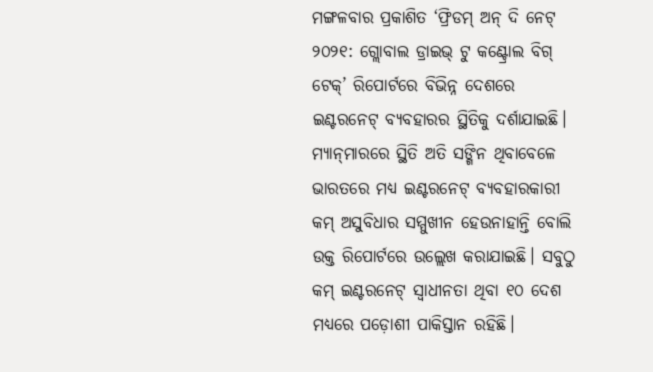ମଙ୍ଗଳବାର ପ୍ରକାଶିତ ‘ଫ୍ରିଡମ୍‌ ଅନ୍‌ ଦି ନେଟ୍‌ ୨୦୨୧: ଗ୍ଲୋବାଲ ଡ୍ରାଇଭ୍‌ ଟୁ କଣ୍ଟ୍ରୋଲ ବିଗ୍‌ ଟେକ୍‌’ ରିପୋର୍ଟରେ ବିଭିନ୍ନ ଦେଶରେ ଇଣ୍ଟରନେଟ୍‌ ବ୍ୟବହାରର ସ୍ଥିତିକୁ ଦର୍ଶାଯାଇଛି। ମ୍ୟାନ୍‌ମାରରେ ସ୍ଥିତି ଅତି ସଙ୍ଗିନ ଥିବାବେଳେ ଭାରତରେ ମଧ୍ୟ ଇଣ୍ଟରନେଟ୍‌ ବ୍ୟବହାରକାରୀ କମ୍‌ ଅସୁବିଧାର ସମ୍ମୁଖୀନ ହେଉନାହାନ୍ତି ବୋଲି ଉକ୍ତ ରିପୋର୍ଟରେ ଉଲ୍ଲେଖ କରାଯାଇଛି। ସବୁଠୁ କମ୍‌ ଇଣ୍ଟରନେଟ୍‌ ସ୍ବାଧୀନତା ଥିବା ୧୦ ଦେଶ ମଧ୍ୟରେ ପଡ଼ୋଶୀ ପାକିସ୍ତାନ ରହିଛି।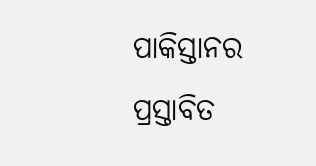ପାକିସ୍ତାନର ପ୍ରସ୍ତାବିତ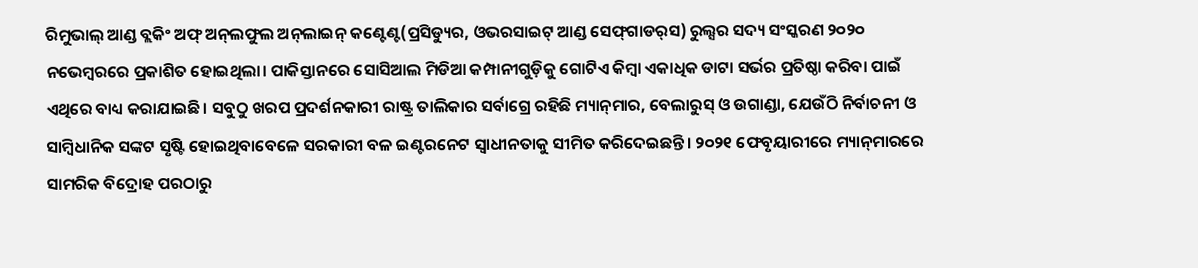ରିମୁଭାଲ୍‌ ଆଣ୍ଡ ବ୍ଲକିଂ ଅଫ୍‌ ଅନ୍‌ଲଫୁଲ ଅନ୍‌ଲାଇନ୍‌ କଣ୍ଟେଣ୍ଟ(ପ୍ରସିଡ୍ୟୁର, ଓଭରସାଇଟ୍‌ ଆଣ୍ଡ ସେଫ୍‌ଗାଡର୍‌ସ) ରୁଲ୍ସର ସଦ୍ୟ ସଂସ୍କରଣ ୨୦୨୦ ନଭେମ୍ବରରେ ପ୍ରକାଶିତ ହୋଇଥିଲା। ପାକିସ୍ତାନରେ ସୋସିଆଲ ମିଡିଆ କମ୍ପାନୀଗୁଡ଼ିକୁ ଗୋଟିଏ କିମ୍ବା ଏକାଧିକ ଡାଟା ସର୍ଭର ପ୍ରତିଷ୍ଠା କରିବା ପାଇଁ ଏଥିରେ ବାଧ୍ୟ କରାଯାଇଛି। ସବୁଠୁ ଖରପ ପ୍ରଦର୍ଶନକାରୀ ରାଷ୍ଟ୍ର ତାଲିକାର ସର୍ବାଗ୍ରେ ରହିଛି ମ୍ୟାନ୍‌ମାର, ବେଲାରୁସ୍‌ ଓ ଉଗାଣ୍ଡା, ଯେଉଁଠି ନିର୍ବାଚନୀ ଓ ସାମ୍ବିଧାନିକ ସଙ୍କଟ ସୃଷ୍ଟି ହୋଇଥିବାବେଳେ ସରକାରୀ ବଳ ଇଣ୍ଟରନେଟ ସ୍ବାଧୀନତାକୁ ସୀମିତ କରିଦେଇଛନ୍ତି। ୨୦୨୧ ଫେବୃୟାରୀରେ ମ୍ୟାନ୍‌ମାରରେ ସାମରିକ ବିଦ୍ରୋହ ପରଠାରୁ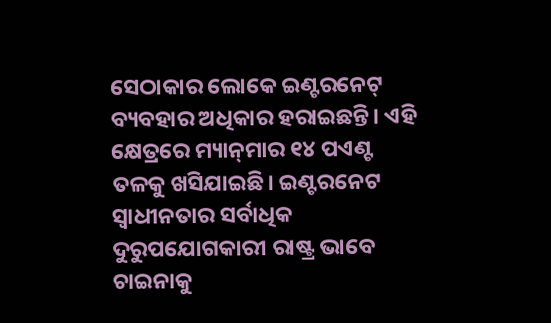ସେଠାକାର ଲୋକେ ଇଣ୍ଟରନେଟ୍‌ ବ୍ୟବହାର ଅଧିକାର ହରାଇଛନ୍ତି। ଏହି କ୍ଷେତ୍ରରେ ମ୍ୟାନ୍‌ମାର ୧୪ ପଏଣ୍ଟ ତଳକୁ ଖସିଯାଇଛି। ଇଣ୍ଟରନେଟ ସ୍ବାଧୀନତାର ସର୍ବାଧିକ ଦୁରୁପଯୋଗକାରୀ ରାଷ୍ଟ୍ର ଭାବେ ଚାଇନାକୁ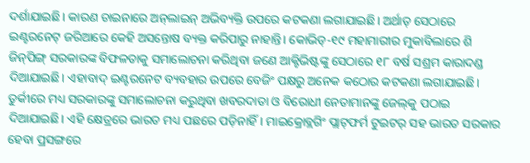ଦର୍ଶାଯାଇଛି। କାରଣ ଚାଇନାରେ ଅନ୍‌ଲାଇନ୍‌ ଅଭିବ୍ୟକ୍ତି ଉପରେ କଟକଣା ଲଗାଯାଇଛି। ଅର୍ଥାତ୍‌ ସେଠାରେ ଇଣ୍ଟରନେଟ୍‌ ଜରିଆରେ କେହି ଅସନ୍ତୋଷ ବ୍ୟକ୍ତ କରିପାରୁ ନାହାନ୍ତି। କୋଭିଡ୍‌-୧୯ ମହାମାରୀର ମୁକାବିଲାରେ ଶି ଜିନ୍‌ପିଙ୍ଗ୍‌ ସରକାରଙ୍କ ବିଫଳତାକୁ ସମାଲୋଚନା କରିଥିବା ଜଣେ ଆକ୍ଟିଭିଷ୍ଟଙ୍କୁ ସେଠାରେ ୧୮ ବର୍ଷ ସଶ୍ରମ କାରାଦଣ୍ଡ ଦିଆଯାଇଛି। ଏହାବାଦ୍‌ ଇଣ୍ଟରନେଟ ବ୍ୟବହାର ଉପରେ ବେଜିଂ ପକ୍ଷରୁ ଅନେକ କଠୋର କଟକଣା ଲଗାଯାଇଛି। ତୁର୍କୀରେ ମଧ୍ୟ ସରକାରଙ୍କୁ ସମାଲୋଚନା କରୁଥିବା ଖବରଦାତା ଓ ବିରୋଧୀ ନେତାମାନଙ୍କୁ ଜେଲ୍‌କୁ ପଠାଇ ଦିଆଯାଇଛି। ଏହି କ୍ଷେତ୍ରରେ ଭାରତ ମଧ୍ୟ ପଛରେ ପଡ଼ିନାହିଁ। ମାଇକ୍ରୋବ୍ଲଗିଂ ପ୍ଲାଟ୍‌ଫର୍ମ ଟୁଇଟର୍‌ ସହ ଭାରତ ସରକାର ହେବା ପ୍ରସଙ୍ଗରେ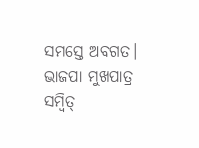ସମସ୍ତେ ଅବଗତ। ଭାଜପା ମୁଖପାତ୍ର ସମ୍ବିତ୍‌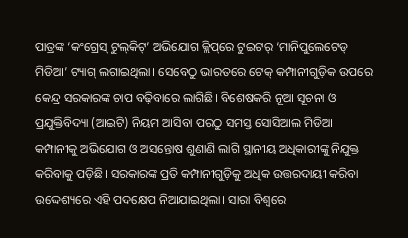ପାତ୍ରଙ୍କ ‘କଂଗ୍ରେସ୍‌ ଟୁଲ୍‌କିଟ୍‌’ ଅଭିଯୋଗ କ୍ଲିପ୍‌ରେ ଟୁଇଟର୍‌ ‘ମାନିପୁଲେଟେଡ୍‌ ମିଡିଆ’ ଟ୍ୟାଗ୍‌ ଲଗାଇଥିଲା। ସେବେଠୁ ଭାରତରେ ଟେକ୍‌ କମ୍ପାନୀଗୁଡ଼ିକ ଉପରେ କେନ୍ଦ୍ର ସରକାରଙ୍କ ଚାପ ବଢ଼ିବାରେ ଲାଗିଛି। ବିଶେଷକରି ନୂଆ ସୂଚନା ଓ ପ୍ରଯୁକ୍ତିବିଦ୍ୟା (ଆଇଟି) ନିୟମ ଆସିବା ପରଠୁ ସମସ୍ତ ସୋସିଆଲ ମିଡିଆ କମ୍ପାନୀକୁ ଅଭିଯୋଗ ଓ ଅସନ୍ତୋଷ ଶୁଣାଣି ଲାଗି ସ୍ଥାନୀୟ ଅଧିକାରୀଙ୍କୁ ନିଯୁକ୍ତ କରିବାକୁ ପଡ଼ିଛି। ସରକାରଙ୍କ ପ୍ରତି କମ୍ପାନୀଗୁଡ଼ିକୁ ଅଧିକ ଉତ୍ତରଦାୟୀ କରିବା ଉଦ୍ଦେଶ୍ୟରେ ଏହି ପଦକ୍ଷେପ ନିଆଯାଇଥିଲା। ସାରା ବିଶ୍ୱରେ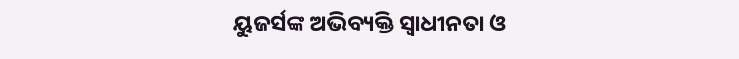ୟୁଜର୍ସଙ୍କ ଅଭିବ୍ୟକ୍ତି ସ୍ବାଧୀନତା ଓ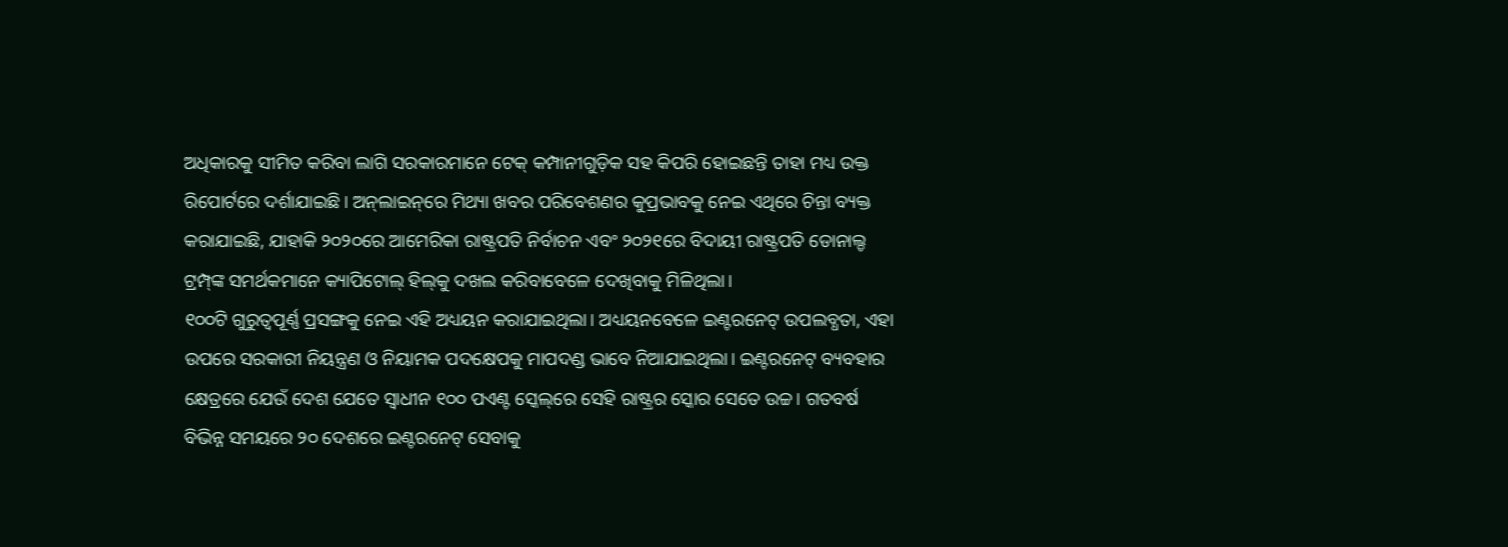ଅଧିକାରକୁ ସୀମିତ କରିବା ଲାଗି ସରକାରମାନେ ଟେକ୍‌ କମ୍ପାନୀଗୁଡ଼ିକ ସହ କିପରି ହୋଇଛନ୍ତି ତାହା ମଧ୍ୟ ଉକ୍ତ ରିପୋର୍ଟରେ ଦର୍ଶାଯାଇଛି। ଅନ୍‌ଲାଇନ୍‌ରେ ମିଥ୍ୟା ଖବର ପରିବେଶଣର କୁପ୍ରଭାବକୁ ନେଇ ଏଥିରେ ଚିନ୍ତା ବ୍ୟକ୍ତ କରାଯାଇଛି, ଯାହାକି ୨୦୨୦ରେ ଆମେରିକା ରାଷ୍ଟ୍ରପତି ନିର୍ବାଚନ ଏବଂ ୨୦୨୧ରେ ବିଦାୟୀ ରାଷ୍ଟ୍ରପତି ଡୋନାଲ୍ଡ ଟ୍ରମ୍ପ୍‌ଙ୍କ ସମର୍ଥକମାନେ କ୍ୟାପିଟୋଲ୍‌ ହିଲ୍‌କୁ ଦଖଲ କରିବାବେଳେ ଦେଖିବାକୁ ମିଳିଥିଲା।
୧୦୦ଟି ଗୁରୁତ୍ୱପୂର୍ଣ୍ଣ ପ୍ରସଙ୍ଗକୁ ନେଇ ଏହି ଅଧ୍ୟୟନ କରାଯାଇଥିଲା। ଅଧ୍ୟୟନବେଳେ ଇଣ୍ଟରନେଟ୍‌ ଉପଲବ୍ଧତା, ଏହା ଉପରେ ସରକାରୀ ନିୟନ୍ତ୍ରଣ ଓ ନିୟାମକ ପଦକ୍ଷେପକୁ ମାପଦଣ୍ଡ ଭାବେ ନିଆଯାଇଥିଲା। ଇଣ୍ଟରନେଟ୍‌ ବ୍ୟବହାର କ୍ଷେତ୍ରରେ ଯେଉଁ ଦେଶ ଯେତେ ସ୍ବାଧୀନ ୧୦୦ ପଏଣ୍ଟ ସ୍କେଲ୍‌ରେ ସେହି ରାଷ୍ଟ୍ରର ସ୍କୋର ସେତେ ଉଚ୍ଚ। ଗତବର୍ଷ ବିଭିନ୍ନ ସମୟରେ ୨୦ ଦେଶରେ ଇଣ୍ଟରନେଟ୍‌ ସେବାକୁ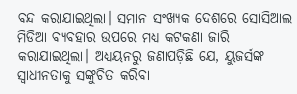ବନ୍ଦ କରାଯାଇଥିଲା। ସମାନ ସଂଖ୍ୟକ ଦେଶରେ ସୋସିଆଲ ମିଡିଆ ବ୍ୟବହାର ଉପରେ ମଧ୍ୟ କଟକଣା ଜାରି କରାଯାଇଥିଲା। ଅଧ୍ୟୟନରୁ ଜଣାପଡ଼ିଛି ଯେ, ୟୁଜର୍ସଙ୍କ ସ୍ବାଧୀନତାକୁ ସଙ୍କୁଚିତ କରିବା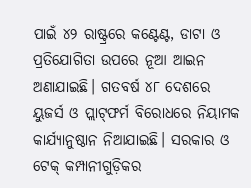ପାଇଁ ୪୨ ରାଷ୍ଟ୍ରରେ କଣ୍ଟେଣ୍ଟ, ଡାଟା ଓ ପ୍ରତିଯୋଗିତା ଉପରେ ନୂଆ ଆଇନ ଅଣାଯାଇଛି। ଗତବର୍ଷ ୪୮ ଦେଶରେ ୟୁଜର୍ସ ଓ ପ୍ଲାଟ୍‌ଫର୍ମ ବିରୋଧରେ ନିୟାମକ କାର୍ଯ୍ୟାନୁଷ୍ଠାନ ନିଆଯାଇଛି। ସରକାର ଓ ଟେକ୍‌ କମ୍ପାନୀଗୁଡ଼ିକର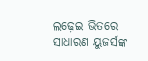ଲଢ଼େଇ ଭିତରେ ସାଧାରଣ ୟୁଜର୍ସଙ୍କ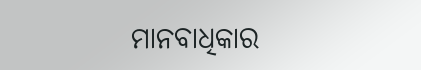ମାନବାଧିକାର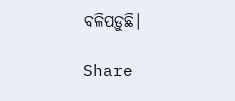ବଳିପଡ଼ୁଛି।

Share